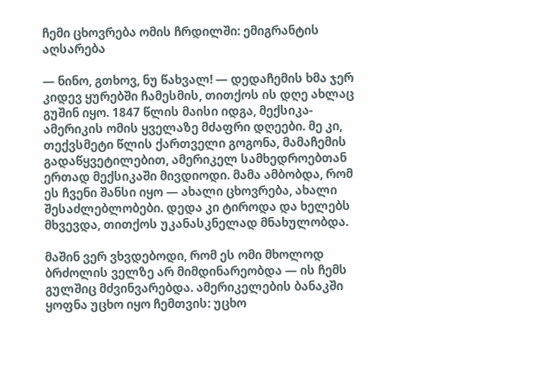ჩემი ცხოვრება ომის ჩრდილში: ემიგრანტის აღსარება

— ნინო, გთხოვ, ნუ წახვალ! — დედაჩემის ხმა ჯერ კიდევ ყურებში ჩამესმის, თითქოს ის დღე ახლაც გუშინ იყო. 1847 წლის მაისი იდგა, მექსიკა-ამერიკის ომის ყველაზე მძაფრი დღეები. მე კი, თექვსმეტი წლის ქართველი გოგონა, მამაჩემის გადაწყვეტილებით, ამერიკელ სამხედროებთან ერთად მექსიკაში მივდიოდი. მამა ამბობდა, რომ ეს ჩვენი შანსი იყო — ახალი ცხოვრება, ახალი შესაძლებლობები. დედა კი ტიროდა და ხელებს მხვევდა, თითქოს უკანასკნელად მნახულობდა.

მაშინ ვერ ვხვდებოდი, რომ ეს ომი მხოლოდ ბრძოლის ველზე არ მიმდინარეობდა — ის ჩემს გულშიც მძვინვარებდა. ამერიკელების ბანაკში ყოფნა უცხო იყო ჩემთვის: უცხო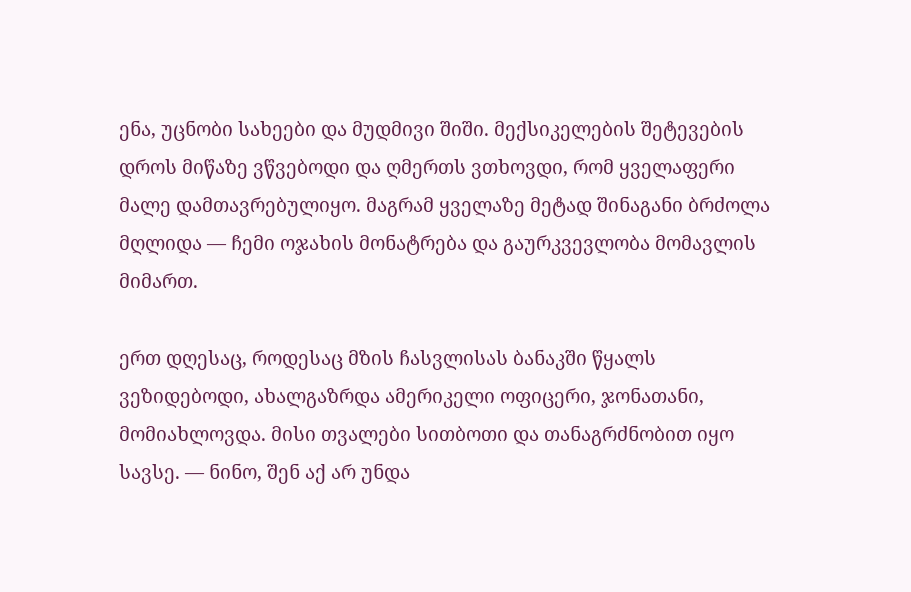ენა, უცნობი სახეები და მუდმივი შიში. მექსიკელების შეტევების დროს მიწაზე ვწვებოდი და ღმერთს ვთხოვდი, რომ ყველაფერი მალე დამთავრებულიყო. მაგრამ ყველაზე მეტად შინაგანი ბრძოლა მღლიდა — ჩემი ოჯახის მონატრება და გაურკვევლობა მომავლის მიმართ.

ერთ დღესაც, როდესაც მზის ჩასვლისას ბანაკში წყალს ვეზიდებოდი, ახალგაზრდა ამერიკელი ოფიცერი, ჯონათანი, მომიახლოვდა. მისი თვალები სითბოთი და თანაგრძნობით იყო სავსე. — ნინო, შენ აქ არ უნდა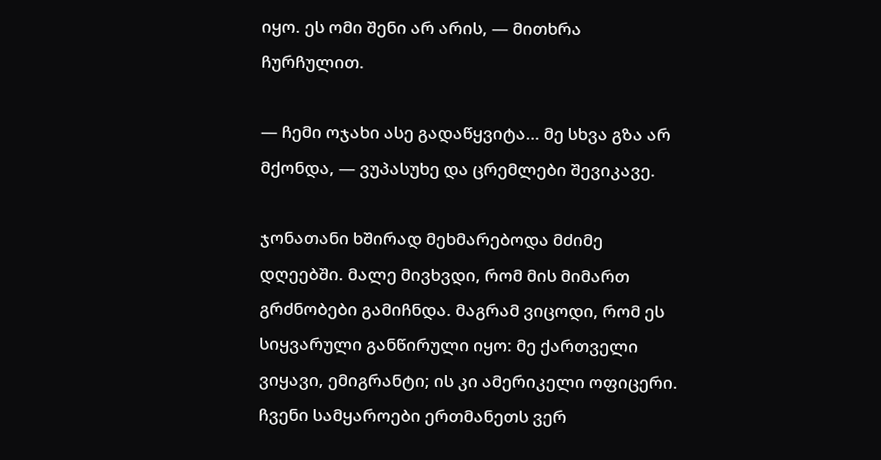იყო. ეს ომი შენი არ არის, — მითხრა ჩურჩულით.

— ჩემი ოჯახი ასე გადაწყვიტა… მე სხვა გზა არ მქონდა, — ვუპასუხე და ცრემლები შევიკავე.

ჯონათანი ხშირად მეხმარებოდა მძიმე დღეებში. მალე მივხვდი, რომ მის მიმართ გრძნობები გამიჩნდა. მაგრამ ვიცოდი, რომ ეს სიყვარული განწირული იყო: მე ქართველი ვიყავი, ემიგრანტი; ის კი ამერიკელი ოფიცერი. ჩვენი სამყაროები ერთმანეთს ვერ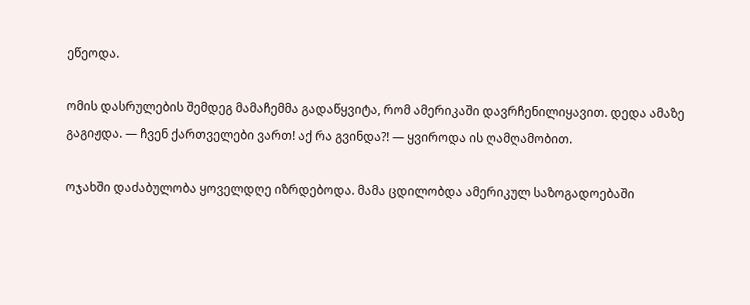ეწეოდა.

ომის დასრულების შემდეგ მამაჩემმა გადაწყვიტა, რომ ამერიკაში დავრჩენილიყავით. დედა ამაზე გაგიჟდა. — ჩვენ ქართველები ვართ! აქ რა გვინდა?! — ყვიროდა ის ღამღამობით.

ოჯახში დაძაბულობა ყოველდღე იზრდებოდა. მამა ცდილობდა ამერიკულ საზოგადოებაში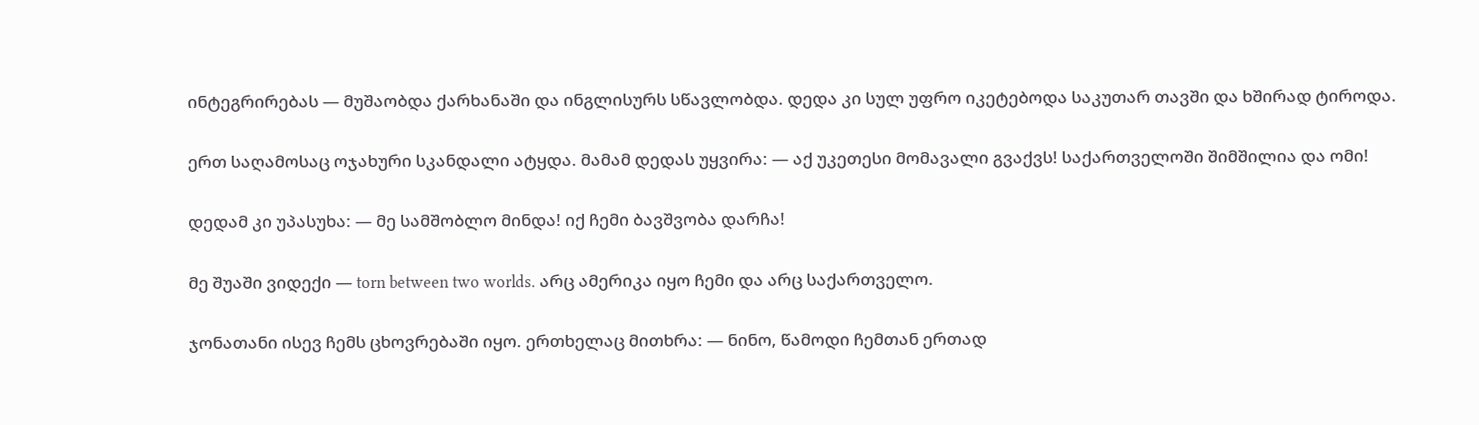ინტეგრირებას — მუშაობდა ქარხანაში და ინგლისურს სწავლობდა. დედა კი სულ უფრო იკეტებოდა საკუთარ თავში და ხშირად ტიროდა.

ერთ საღამოსაც ოჯახური სკანდალი ატყდა. მამამ დედას უყვირა: — აქ უკეთესი მომავალი გვაქვს! საქართველოში შიმშილია და ომი!

დედამ კი უპასუხა: — მე სამშობლო მინდა! იქ ჩემი ბავშვობა დარჩა!

მე შუაში ვიდექი — torn between two worlds. არც ამერიკა იყო ჩემი და არც საქართველო.

ჯონათანი ისევ ჩემს ცხოვრებაში იყო. ერთხელაც მითხრა: — ნინო, წამოდი ჩემთან ერთად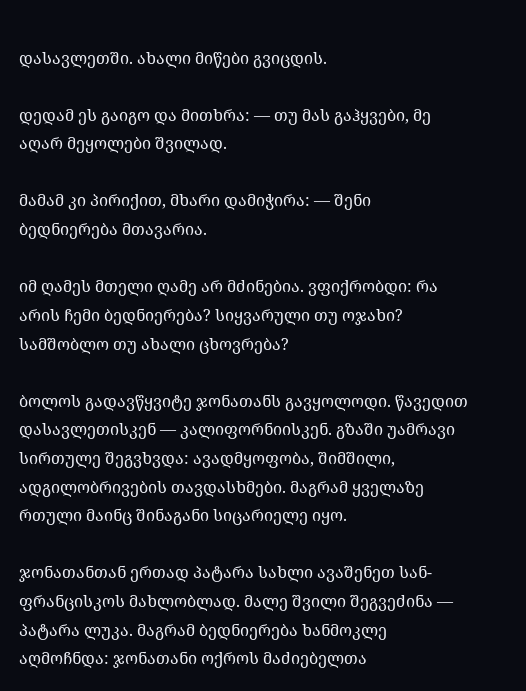დასავლეთში. ახალი მიწები გვიცდის.

დედამ ეს გაიგო და მითხრა: — თუ მას გაჰყვები, მე აღარ მეყოლები შვილად.

მამამ კი პირიქით, მხარი დამიჭირა: — შენი ბედნიერება მთავარია.

იმ ღამეს მთელი ღამე არ მძინებია. ვფიქრობდი: რა არის ჩემი ბედნიერება? სიყვარული თუ ოჯახი? სამშობლო თუ ახალი ცხოვრება?

ბოლოს გადავწყვიტე ჯონათანს გავყოლოდი. წავედით დასავლეთისკენ — კალიფორნიისკენ. გზაში უამრავი სირთულე შეგვხვდა: ავადმყოფობა, შიმშილი, ადგილობრივების თავდასხმები. მაგრამ ყველაზე რთული მაინც შინაგანი სიცარიელე იყო.

ჯონათანთან ერთად პატარა სახლი ავაშენეთ სან-ფრანცისკოს მახლობლად. მალე შვილი შეგვეძინა — პატარა ლუკა. მაგრამ ბედნიერება ხანმოკლე აღმოჩნდა: ჯონათანი ოქროს მაძიებელთა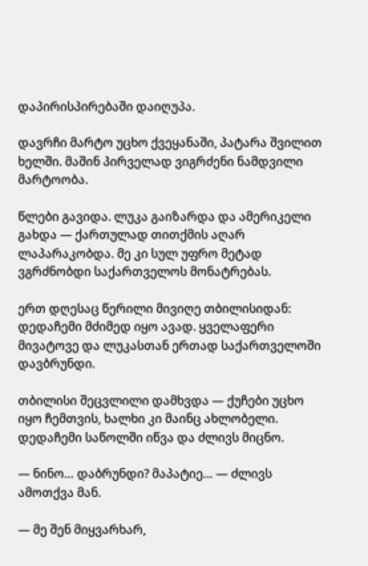დაპირისპირებაში დაიღუპა.

დავრჩი მარტო უცხო ქვეყანაში, პატარა შვილით ხელში. მაშინ პირველად ვიგრძენი ნამდვილი მარტოობა.

წლები გავიდა. ლუკა გაიზარდა და ამერიკელი გახდა — ქართულად თითქმის აღარ ლაპარაკობდა. მე კი სულ უფრო მეტად ვგრძნობდი საქართველოს მონატრებას.

ერთ დღესაც წერილი მივიღე თბილისიდან: დედაჩემი მძიმედ იყო ავად. ყველაფერი მივატოვე და ლუკასთან ერთად საქართველოში დავბრუნდი.

თბილისი შეცვლილი დამხვდა — ქუჩები უცხო იყო ჩემთვის, ხალხი კი მაინც ახლობელი. დედაჩემი საწოლში იწვა და ძლივს მიცნო.

— ნინო… დაბრუნდი? მაპატიე… — ძლივს ამოთქვა მან.

— მე შენ მიყვარხარ,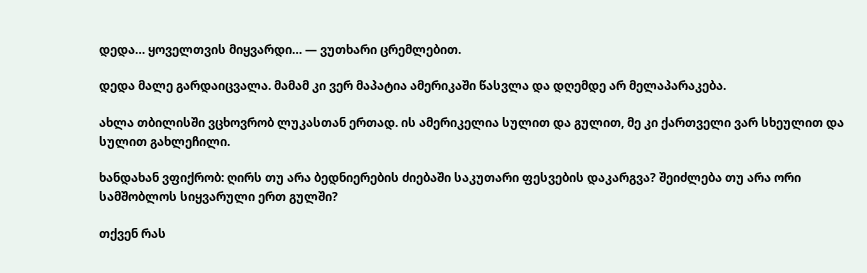დედა… ყოველთვის მიყვარდი… — ვუთხარი ცრემლებით.

დედა მალე გარდაიცვალა. მამამ კი ვერ მაპატია ამერიკაში წასვლა და დღემდე არ მელაპარაკება.

ახლა თბილისში ვცხოვრობ ლუკასთან ერთად. ის ამერიკელია სულით და გულით, მე კი ქართველი ვარ სხეულით და სულით გახლეჩილი.

ხანდახან ვფიქრობ: ღირს თუ არა ბედნიერების ძიებაში საკუთარი ფესვების დაკარგვა? შეიძლება თუ არა ორი სამშობლოს სიყვარული ერთ გულში?

თქვენ რას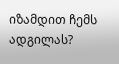იზამდით ჩემს ადგილას?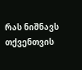რას ნიშნავს თქვენთვის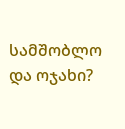სამშობლო და ოჯახი?